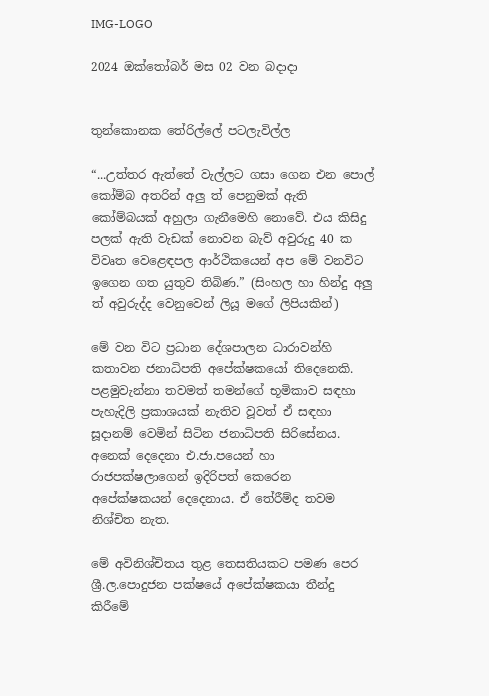IMG-LOGO

2024 ඔක්තෝබර් මස 02 වන බදාදා


තුන්කොනක තේරිල්ලේ පටලැවිල්ල

“...උත්තර ඇත්තේ වැල්ලට ගසා ගෙන එන පොල් කෝම්බ අතරින් අලු ත් පෙනුමක් ඇති කෝම්බයක් අහුලා ගැනීමෙහි නොවේ. එය කිසිදු පලක් ඇති වැඩක් නොවන බැව් අවුරුදු 40 ක විවෘත වෙළෙඳපල ආර්ථිකයෙන් අප මේ වනවිට ඉගෙන ගත යුතුව තිබිණ.” (සිංහල හා හින්දු අලු ත් අවුරුද්ද වෙනුවෙන් ලියූ මගේ ලිපියකින්)

මේ වන විට ප්‍රධාන දේශපාලන ධාරාවන්හි කතාවන ජනාධිපති අපේක්ෂකයෝ තිදෙනෙකි. පළමුවැන්නා තවමත් තමන්ගේ භූමිකාව සඳහා පැහැදිලි ප්‍රකාශයක් නැතිව වූවත් ඒ සඳහා සූදානම් වෙමින් සිටින ජනාධිපති සිරිසේනය. අනෙක් දෙදෙනා එ.ජා.පයෙන් හා රාජපක්ෂලාගෙන් ඉදිරිපත් කෙරෙන අපේක්ෂකයන් දෙදෙනාය. ඒ තේරීම්ද තවම නිශ්චිත නැත.

මේ අවිනිශ්චිතය තුළ තෙසතියකට පමණ පෙර ශ්‍රී.ල.පොදුජන පක්ෂයේ අපේක්ෂකයා තීන්දු කිරීමේ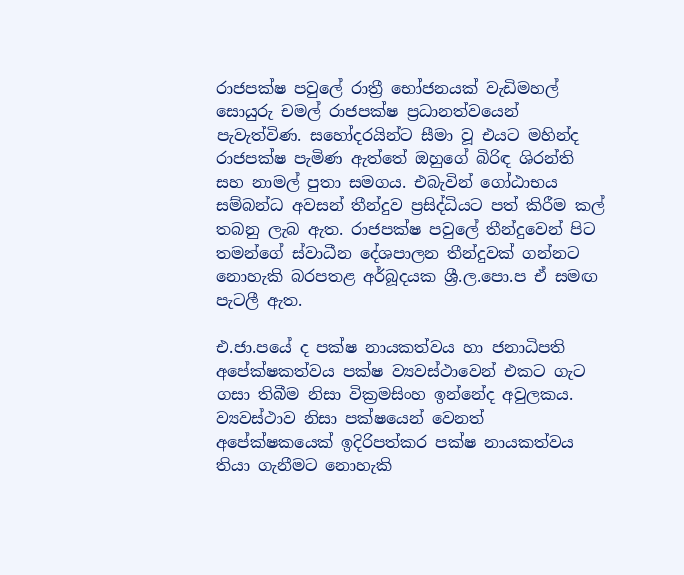රාජපක්ෂ පවුලේ රාත්‍රී භෝජනයක් වැඩිමහල් සොයුරු චමල් රාජපක්ෂ ප්‍රධානත්වයෙන් පැවැත්විණ. සහෝදරයින්ට සීමා වූ එයට මහින්ද රාජපක්ෂ පැමිණ ඇත්තේ ඔහුගේ බිරිඳ ශිරන්ති සහ නාමල් පුතා සමගය. එබැවින් ගෝඨාභය සම්බන්ධ අවසන් තීන්දුව ප්‍රසිද්ධියට පත් කිරීම කල් තබනු ලැබ ඇත. රාජපක්ෂ පවුලේ තීන්දුවෙන් පිට තමන්ගේ ස්වාධීන දේශපාලන තීන්දුවක් ගන්නට නොහැකි බරපතළ අර්බූදයක ශ්‍රී.ල.පො.ප ඒ සමඟ පැටලී ඇත.

එ.ජා.පයේ ද පක්ෂ නායකත්වය හා ජනාධිපති අපේක්ෂකත්වය පක්ෂ ව්‍යවස්ථාවෙන් එකට ගැට ගසා තිබීම නිසා වික්‍රමසිංහ ඉන්නේද අවුලකය. ව්‍යවස්ථාව නිසා පක්ෂයෙන් වෙනත් අපේක්ෂකයෙක් ඉදිරිපත්කර පක්ෂ නායකත්වය තියා ගැනීමට නොහැකි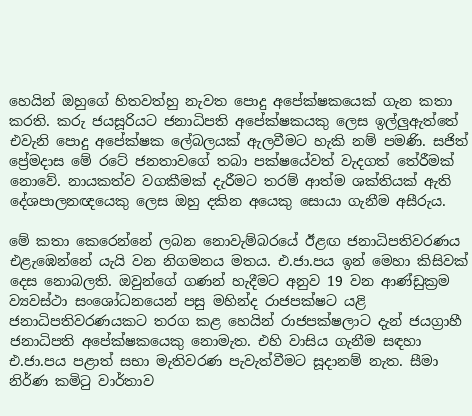හෙයින් ඔහුගේ හිතවත්හු නැවත පොදු අපේක්ෂකයෙක් ගැන කතා කරති. කරු ජයසූරියට ජනාධිපති අපේක්ෂකයකු ලෙස ඉල්ලුඇත්තේ එවැනි පොදු අපේක්ෂක ලේබලයක් ඇලවීමට හැකි නම් පමණි. සජිත් ප්‍රේමදාස මේ රටේ ජනතාවගේ තබා පක්ෂයේවත් වැදගත් තේරීමක් නොවේ. නායකත්ව වගකීමක් දැරීමට තරම් ආත්ම ශක්තියක් ඇති දේශපාලනඥයෙකු ලෙස ඔහු දකින අයෙකු සොයා ගැනීම අසීරුය.

මේ කතා කෙරෙන්නේ ලබන නොවැම්බරයේ ඊළඟ ජනාධිපතිවරණය එළැඹෙන්නේ යැයි වන නිගමනය මතය. එ.ජා.පය ඉන් මෙහා කිසිවක් දෙස නොබලති. ඔවුන්ගේ ගණන් හැදීමට අනුව 19 වන ආණ්ඩුක්‍රම ව්‍යවස්ථා සංශෝධනයෙන් පසු මහින්ද රාජපක්ෂට යළි ජනාධිපතිවරණයකට තරග කළ හෙයින් රාජපක්ෂලාට දැන් ජයග්‍රාහී ජනාධිපති අපේක්ෂකයෙකු නොමැත. එහි වාසිය ගැනීම සඳහා එ.ජා.පය පළාත් සභා මැතිවරණ පැවැත්වීමට සූදානම් නැත. සීමා නිර්ණ කමිටු වාර්තාව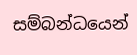සම්බන්ධයෙන්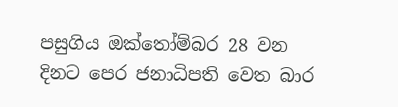පසුගිය ඔක්තෝම්බර 28 වන දිනට පෙර ජනාධිපති වෙත බාර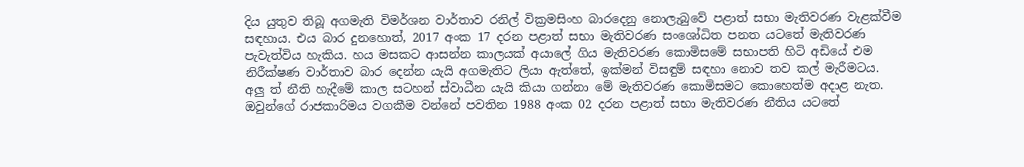දිය යුතුව තිබූ අගමැති විමර්ශන වාර්තාව රනිල් වික්‍රමසිංහ බාරදෙනු නොලැබුවේ පළාත් සභා මැතිවරණ වැළක්වීම සඳහාය. එය බාර දුනහොත්, 2017 අංක 17 දරන පළාත් සභා මැතිවරණ සංශෝධිත පනත යටතේ මැතිවරණ පැවැත්විය හැකිය. හය මසකට ආසන්න කාලයක් අයාලේ ගිය මැතිවරණ කොමිසමේ සභාපති හිටි අඩියේ එම නිරීක්ෂණ වාර්තාව බාර දෙන්න යැයි අගමැතිට ලියා ඇත්තේ, ඉක්මන් විසඳුම් සඳහා නොව තව කල් මැරීමටය. අලු ත් නීති හැදීමේ කාල සටහන් ස්වාධීන යැයි කියා ගන්නා මේ මැතිවරණ කොමිසමට කොහෙත්ම අදාළ නැත. ඔවුන්ගේ රාජකාරිමය වගකීම වන්නේ පවතින 1988 අංක 02 දරන පළාත් සභා මැතිවරණ නීතිය යටතේ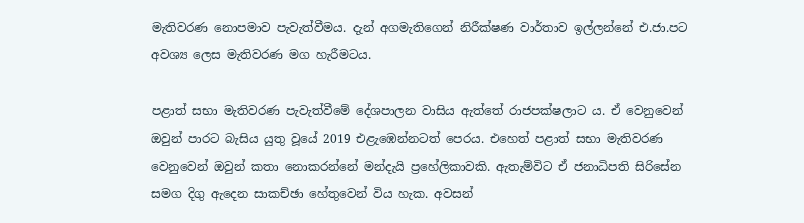මැතිවරණ නොපමාව පැවැත්වීමය. දැන් අගමැතිගෙන් නිරීක්ෂණ වාර්තාව ඉල්ලන්නේ එ.ජා.පට අවශ්‍ය ලෙස මැතිවරණ මග හැරීමටය.

පළාත් සභා මැතිවරණ පැවැත්වීමේ දේශපාලන වාසිය ඇත්තේ රාජපක්ෂලාට ය. ඒ වෙනුවෙන් ඔවුන් පාරට බැසිය යුතු වූයේ 2019 එළැඹෙන්නටත් පෙරය. එහෙත් පළාත් සභා මැතිවරණ වෙනුවෙන් ඔවුන් කතා නොකරන්නේ මන්දැයි ප්‍රහේලිකාවකි. ඇතැම්විට ඒ ජනාධිපති සිරිසේන සමග දිගු ඇදෙන සාකච්ඡා හේතුවෙන් විය හැක. අවසන්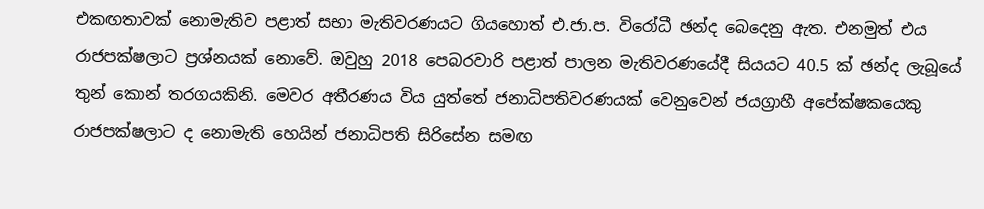එකඟතාවක් නොමැතිව පළාත් සභා මැතිවරණයට ගියහොත් එ.ජා.ප. විරෝධී ඡන්ද බෙදෙනු ඇත. එනමුත් එය රාජපක්ෂලාට ප්‍රශ්නයක් නොවේ. ඔවුහු 2018 පෙබරවාරි පළාත් පාලන මැතිවරණයේදී සියයට 40.5 ක් ඡන්ද ලැබූයේ තුන් කොන් තරගයකිනි. මෙවර අතීරණය විය යුත්තේ ජනාධිපතිවරණයක් වෙනුවෙන් ජයග්‍රාහී අපේක්ෂකයෙකු රාජපක්ෂලාට ද නොමැති හෙයින් ජනාධිපති සිරිසේන සමඟ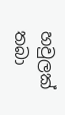හවුලක් තබා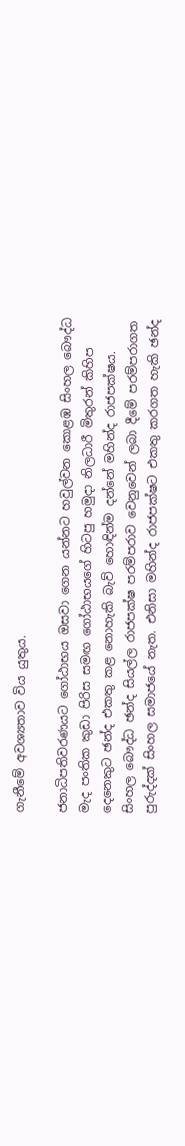ගැනීමේ අවශ්‍යතාව විය යුතුය.

ජනාධිපතිවරණයට ගෝඨාභය ඔසවා ගෙන යන්නට හවුල්වන කොළඹ සිංහල බෞද්ධ මැද පංතික කුඩා පිරිස සමඟ ගෝඨාභයගේ හිටපු හමුදා නිලධාරී මිතුරන් කිහිප දෙනෙකුට ඡන්ද එකතු කළ නොහැකි බැව් හොඳින්ම දන්නේ මහින්ද රාජපක්ෂය. සිංහල බෞද්ධ ඡන්ද සියල්ල රාජපක්ෂ පරම්පරාව වෙනුවෙන් ලබා දීමේ පරම්පරාගත පුරුද්දක් සිංහල සමාජයේ නැත. එනිසා මහින්ද රාජපක්ෂට එකතු කරගත හැකි ඡන්ද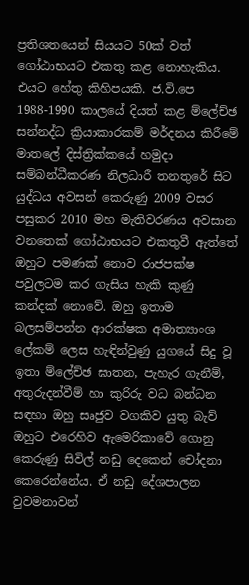ප්‍රතිශතයෙන් සියයට 50ක් වත් ගෝඨාභයට එකතු කළ නොහැකිය. එයට හේතු කිහිපයකි. ජ.වි.පෙ 1988-1990 කාලයේ දියත් කළ ම්ලේච්ඡ සන්නද්ධ ක්‍රියාකාරකම් මර්දනය කිරීමේ මාතලේ දිස්ත්‍රික්කයේ හමුදා සම්බන්ධීකරණ නිලධාරී තනතුරේ සිට යුද්ධය අවසන් කෙරුණු 2009 වසර පසුකර 2010 මහ මැතිවරණය අවසාන වනතෙක් ගෝඨාභයට එකතුවී ඇත්තේ ඔහුට පමණක් නොව රාජපක්ෂ පවුලටම කර ගැසිය හැකි කුණු කන්දක් නොවේ. ඔහු ඉතාම බලසම්පන්න ආරක්ෂක අමාත්‍යාංශ ලේකම් ලෙස හැඳින්වුණු යුගයේ සිදු වූ ඉතා ම්ලේච්ඡ ඝාතන, පැහැර ගැනීම්, අතුරුදන්වීම් හා කුරිරු වධ බන්ධන සඳහා ඔහු සෘජුව වගකිව යුතු බැව් ඔහුට එරෙහිව ඇමෙරිකාවේ ගොනු කෙරුණු සිවිල් නඩු දෙකෙන් චෝදනා කෙරෙන්නේය. ඒ නඩු දේශපාලන වුවමනාවන්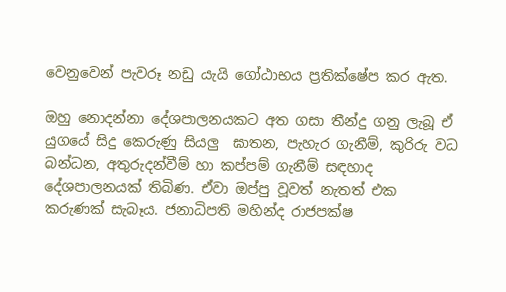වෙනුවෙන් පැවරූ නඩු යැයි ගෝඨාභය ප්‍රතික්ෂේප කර ඇත.

ඔහු නොදන්නා දේශපාලනයකට අත ගසා තීන්දු ගනු ලැබූ ඒ යුගයේ සිදු කෙරුණු සියලු  ඝාතන, පැහැර ගැනීම්, කුරිරු වධ බන්ධන, අතුරුදන්වීම් හා කප්පම් ගැනීම් සඳහාද දේශපාලනයක් තිබිණ. ඒවා ඔප්පු වූවත් නැතත් එක කරුණක් සැබෑය. ජනාධිපති මහින්ද රාජපක්ෂ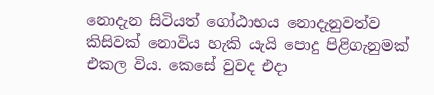නොදැන සිටියත් ගෝඨාභය නොදැනුවත්ව කිසිවක් නොවිය හැකි යැයි පොදු පිළිගැනුමක් එකල විය. කෙසේ වුවද එදා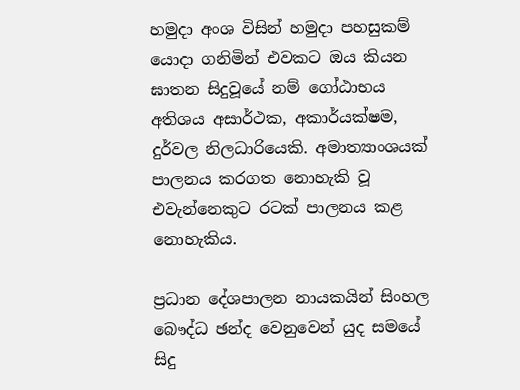හමුදා අංශ විසින් හමුදා පහසුකම් යොදා ගනිමින් එවකට ඔය කියන ඝාතන සිදුවූයේ නම් ගෝඨාභය අතිශය අසාර්ථක, අකාර්යක්ෂම, දුර්වල නිලධාරියෙකි. අමාත්‍යාංශයක් පාලනය කරගත නොහැකි වූ එවැන්නෙකුට රටක් පාලනය කළ නොහැකිය.

ප්‍රධාන දේශපාලන නායකයින් සිංහල බෞද්ධ ඡන්ද වෙනුවෙන් යුද සමයේ සිදු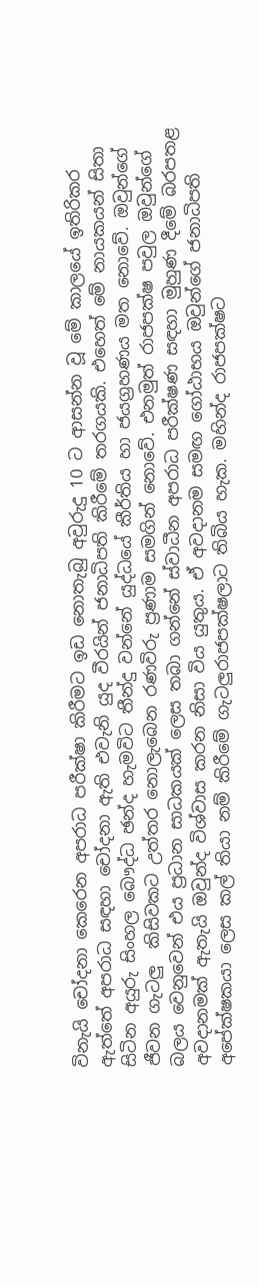විනැයි චෝදනා කෙරෙන අපරාධ පරීක්ෂා කිරීමට ඉඩ නොතැබු අවුරුදු 10 ට ආසන්න වූ මේ කාලයේ ඉතිරිකර ඇත්තේ අපරාධ සඳහා චෝදනා ඇති එවැනි යුද වීරයින් ජනාධිපති කිරීමේ තරගයකි. එහෙත් මේ නායකයන් සිතා සිටින අයුරු සිංහල බෞද්ධ ඡන්ද හැමවිට තීන්දු වන්නේ යුද්ධයේ කීර්තිය හා ජයග්‍රහණය මත නොවේ. ඔවුන්ගේ ජීවන ගැටලු  කිසිවකට උත්තර නොලැබෙන රණවිරු ප්‍රණාම සමගින් නොවේ. එනමුත් රාජපක්ෂ පවුල ඔවුන්ගේ බලය වෙනුවෙන් එය ප්‍රධාන සාධකයක් ලෙස තබා ගන්නේ ස්වාධීන අපරාධ පරීක්ෂණ සඳහා මුහුණ දීමේ බරපතළ අවදානමක් ඇතැයි ඔවුන්ද විශ්වාස කරන නිසා විය යුතුය. ඒ අවදානම සමඟ ගෝඨාභය ඔවුන්ගේ ජනාධිපති අපේක්ෂකයා ලෙස කල් තියා නම් කිරීමේ ගැටලුරාජපක්ෂලාට තිබිය හැක. මහින්ද රාජපක්ෂට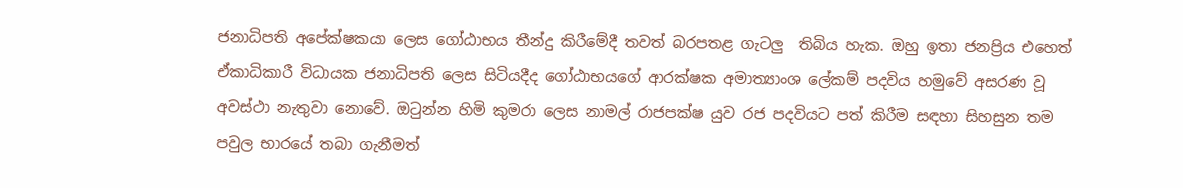ජනාධිපති අපේක්ෂකයා ලෙස ගෝඨාභය තීන්දු කිරීමේදී තවත් බරපතළ ගැටලු  තිබිය හැක. ඔහු ඉතා ජනප්‍රිය එහෙත් ඒකාධිකාරී විධායක ජනාධිපති ලෙස සිටියදීද ගෝඨාභයගේ ආරක්ෂක අමාත්‍යාංශ ලේකම් පදවිය හමුවේ අසරණ වූ අවස්ථා නැතුවා නොවේ. ඔටුන්න හිමි කුමරා ලෙස නාමල් රාජපක්ෂ යුව රජ පදවියට පත් කිරීම සඳහා සිහසුන තම පවුල භාරයේ තබා ගැනීමත්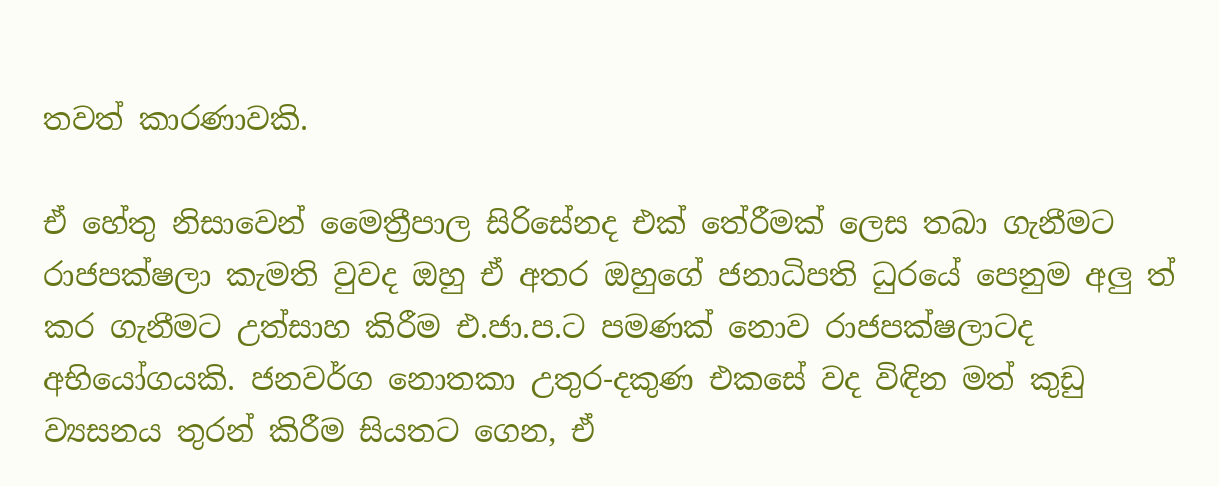තවත් කාරණාවකි.

ඒ හේතු නිසාවෙන් මෛත්‍රීපාල සිරිසේනද එක් තේරීමක් ලෙස තබා ගැනීමට රාජපක්ෂලා කැමති වුවද ඔහු ඒ අතර ඔහුගේ ජනාධිපති ධුරයේ පෙනුම අලු ත් කර ගැනීමට උත්සාහ කිරීම එ.ජා.ප.ට පමණක් නොව රාජපක්ෂලාටද අභියෝගයකි. ජනවර්ග නොතකා උතුර-දකුණ එකසේ වද විඳින මත් කුඩු ව්‍යසනය තුරන් කිරීම සියතට ගෙන, ඒ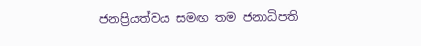ජනප්‍රියත්වය සමඟ තම ජනාධිපති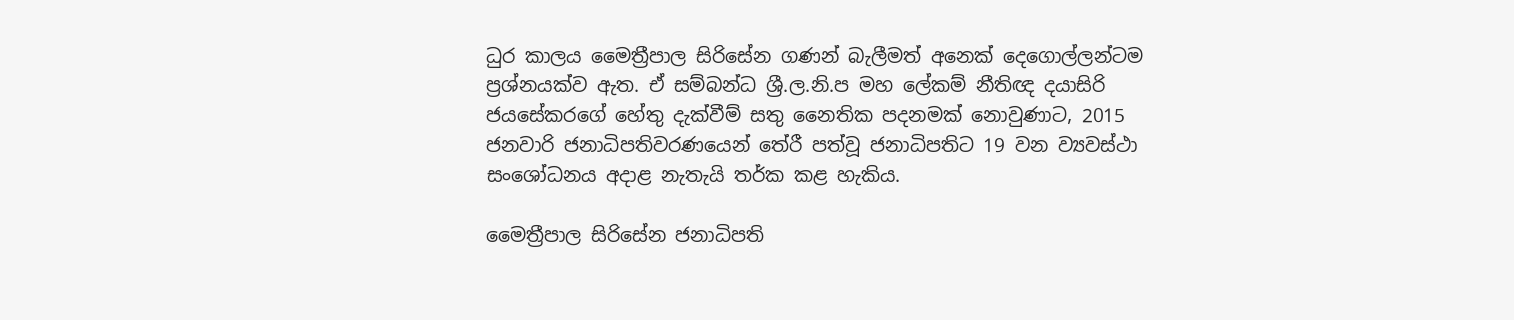ධුර කාලය මෛත්‍රීපාල සිරිසේන ගණන් බැලීමත් අනෙක් දෙගොල්ලන්ටම ප්‍රශ්නයක්ව ඇත. ඒ සම්බන්ධ ශ්‍රී.ල.නි.ප මහ ලේකම් නීතිඥ දයාසිරි ජයසේකරගේ හේතු දැක්වීම් සතු නෛතික පදනමක් නොවුණාට, 2015 ජනවාරි ජනාධිපතිවරණයෙන් තේරී පත්වූ ජනාධිපතිට 19 වන ව්‍යවස්ථා සංශෝධනය අදාළ නැතැයි තර්ක කළ හැකිය.

මෛත්‍රීපාල සිරිසේන ජනාධිපති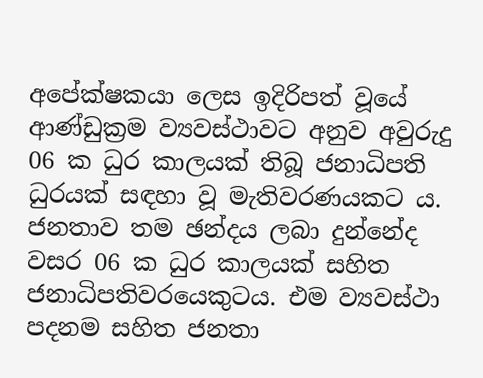අපේක්ෂකයා ලෙස ඉදිරිපත් වූයේ ආණ්ඩුක්‍රම ව්‍යවස්ථාවට අනුව අවුරුදු 06 ක ධුර කාලයක් තිබූ ජනාධිපති ධුරයක් සඳහා වූ මැතිවරණයකට ය. ජනතාව තම ඡන්දය ලබා දුන්නේද වසර 06 ක ධුර කාලයක් සහිත ජනාධිපතිවරයෙකුටය. එම ව්‍යවස්ථා පදනම සහිත ජනතා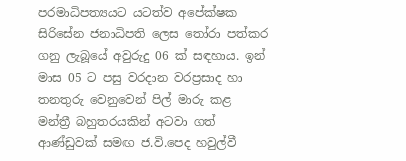පරමාධිපත්‍යයට යටත්ව අපේක්ෂක සිරිසේන ජනාධිපති ලෙස තෝරා පත්කර ගනු ලැබූයේ අවුරුදු 06 ක් සඳහාය. ඉන් මාස 05 ට පසු වරදාන වරප්‍රසාද හා තනතුරු වෙනුවෙන් පිල් මාරු කළ මන්ත්‍රී බහුතරයකින් අටවා ගත් ආණ්ඩුවක් සමඟ ජ.වි.පෙද හවුල්වී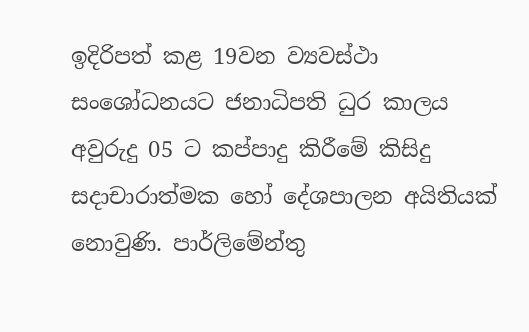ඉදිරිපත් කළ 19වන ව්‍යවස්ථා සංශෝධනයට ජනාධිපති ධුර කාලය අවුරුදු 05 ට කප්පාදු කිරීමේ කිසිදු සදාචාරාත්මක හෝ දේශපාලන අයිතියක් නොවුණි. පාර්ලිමේන්තු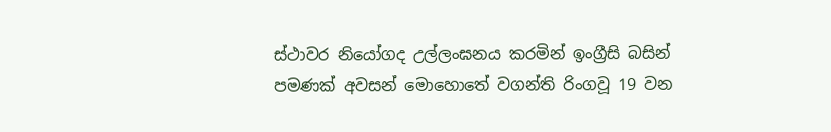ස්ථාවර නියෝගද උල්ලංඝනය කරමින් ඉංග්‍රීසි බසින් පමණක් අවසන් මොහොතේ වගන්ති රිංගවූ 19 වන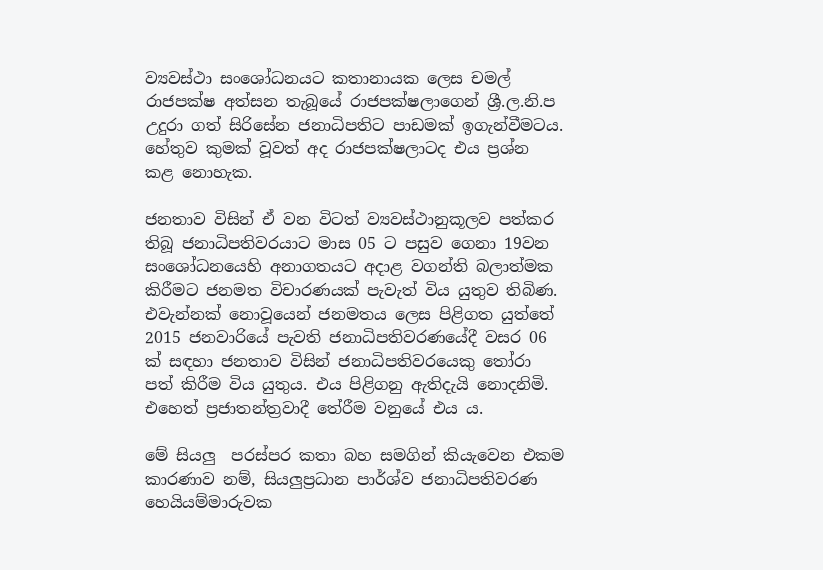ව්‍යවස්ථා සංශෝධනයට කතානායක ලෙස චමල් රාජපක්ෂ අත්සන තැබූයේ රාජපක්ෂලාගෙන් ශ්‍රී.ල.නි.ප උදුරා ගත් සිරිසේන ජනාධිපතිට පාඩමක් ඉගැන්වීමටය. හේතුව කුමක් වූවත් අද රාජපක්ෂලාටද එය ප්‍රශ්න කළ නොහැක.

ජනතාව විසින් ඒ වන විටත් ව්‍යවස්ථානුකූලව පත්කර තිබූ ජනාධිපතිවරයාට මාස 05 ට පසුව ගෙනා 19වන සංශෝධනයෙහි අනාගතයට අදාළ වගන්ති බලාත්මක කිරීමට ජනමත විචාරණයක් පැවැත් විය යුතුව තිබිණ. එවැන්නක් නොවූයෙන් ජනමතය ලෙස පිළිගත යුත්තේ 2015 ජනවාරියේ පැවති ජනාධිපතිවරණයේදී වසර 06 ක් සඳහා ජනතාව විසින් ජනාධිපතිවරයෙකු තෝරා පත් කිරීම විය යුතුය. එය පිළිගනු ඇතිදැයි නොදනිමි. එහෙත් ප්‍රජාතන්ත්‍රවාදී තේරීම වනුයේ එය ය.

මේ සියලු  පරස්පර කතා බහ සමගින් කියැවෙන එකම කාරණාව නම්, සියලුප්‍රධාන පාර්ශ්ව ජනාධිපතිවරණ හෙයියම්මාරුවක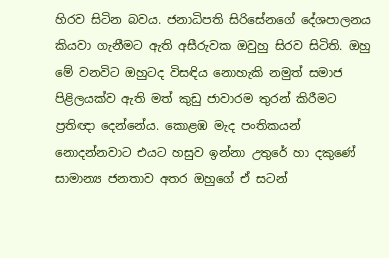හිරව සිටින බවය. ජනාධිපති සිරිසේනගේ දේශපාලනය කියවා ගැනීමට ඇති අසීරුවක ඔවුහු සිරව සිටිති. ඔහු මේ වනවිට ඔහුටද විසඳිය නොහැකි නමුත් සමාජ පිළිලයක්ව ඇති මත් කුඩු ජාවාරම තුරන් කිරීමට ප්‍රතිඥා දෙන්නේය. කොළඹ මැද පංතිකයන් නොදන්නවාට එයට හසුව ඉන්නා උතුරේ හා දකුණේ සාමාන්‍ය ජනතාව අතර ඔහුගේ ඒ සටන්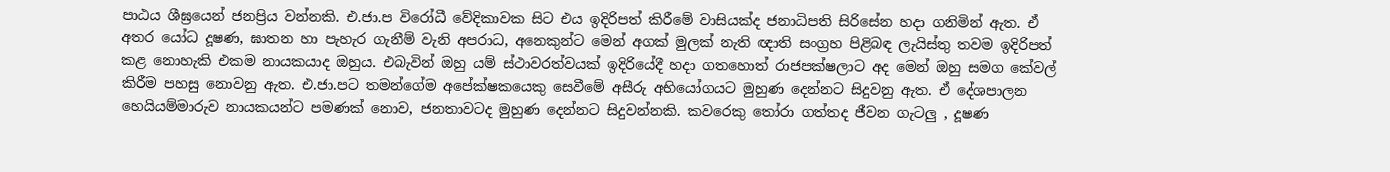පාඨය ශීඝ්‍රයෙන් ජනප්‍රිය වන්නකි. එ.ජා.ප විරෝධී වේදිකාවක සිට එය ඉදිරිපත් කිරීමේ වාසියක්ද ජනාධිපති සිරිසේන හදා ගනිමින් ඇත. ඒ අතර යෝධ දූෂණ, ඝාතන හා පැහැර ගැනීම් වැනි අපරාධ, අනෙකුන්ට මෙන් අගක් මුලක් නැති ඥාති සංග්‍රහ පිළිබඳ ලැයිස්තු තවම ඉදිරිපත් කළ නොහැකි එකම නායකයාද ඔහුය. එබැවින් ඔහු යම් ස්ථාවරත්වයක් ඉදිරියේදී හදා ගතහොත් රාජපක්ෂලාට අද මෙන් ඔහු සමග කේවල් කිරීම පහසු නොවනු ඇත. එ.ජා.පට තමන්ගේම අපේක්ෂකයෙකු සෙවීමේ අසීරු අභියෝගයට මුහුණ දෙන්නට සිදුවනු ඇත. ඒ දේශපාලන හෙයියම්මාරුව නායකයන්ට පමණක් නොව, ජනතාවටද මුහුණ දෙන්නට සිදුවන්නකි. කවරෙකු තෝරා ගත්තද ජීවන ගැටලු , දූෂණ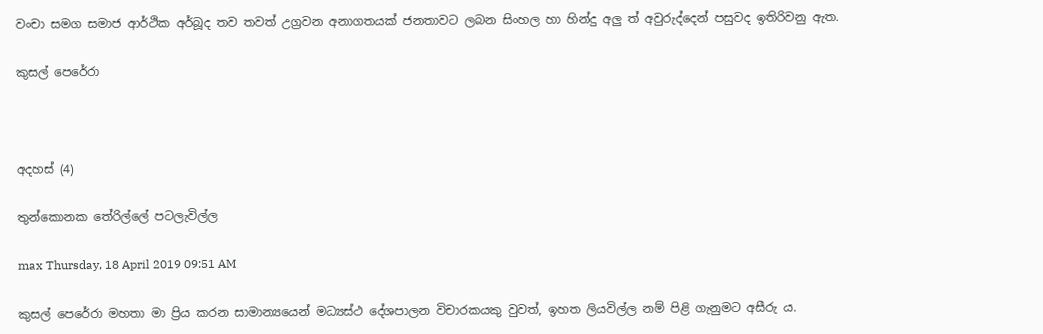වංචා සමග සමාජ ආර්ථික අර්බූද තව තවත් උග්‍රවන අනාගතයක් ජනතාවට ලබන සිංහල හා හින්දු අලු ත් අවුරුද්දෙන් පසුවද ඉතිරිවනු ඇත.

කුසල් පෙරේරා



අදහස් (4)

තුන්කොනක තේරිල්ලේ පටලැවිල්ල

max Thursday, 18 April 2019 09:51 AM

කුසල් පෙරේරා මහතා මා ප්‍රිය කරන සාමාන්‍යයෙන් මධ්‍යස්ථ දේශපාලන විචාරකයකු වුවත්, ඉහත ලියවිල්ල නම් පිළි ගැනුමට අසීරු ය.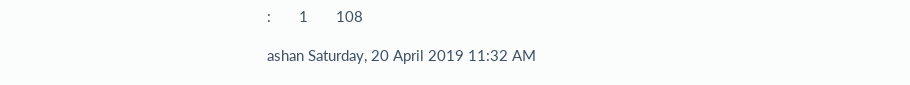:       1       108

ashan Saturday, 20 April 2019 11:32 AM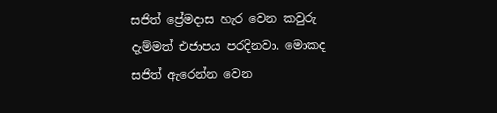සජිත් ප්‍රේමදාස හැර වෙන කවුරු දැම්මත් එජාපය පරදිනවා. මොකද සජිත් ඇරෙන්න වෙන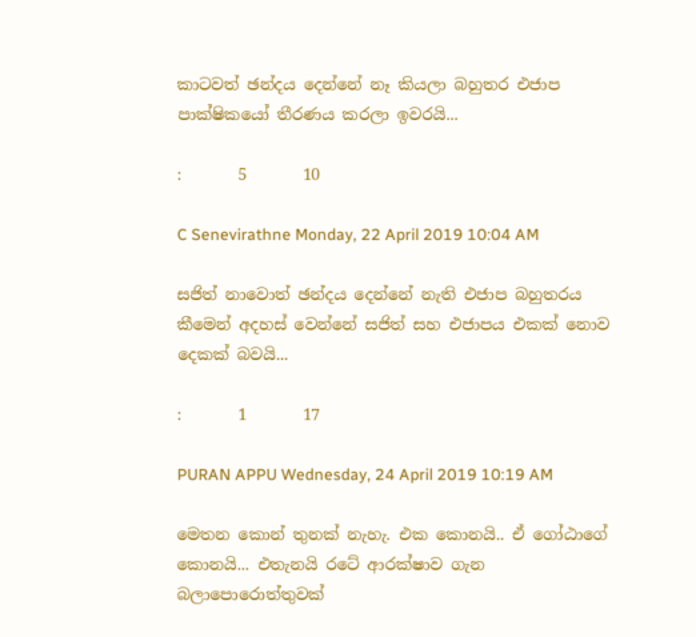කාටවත් ඡන්දය දෙන්නේ නෑ කියලා බහුතර එජාප පාක්ෂිකයෝ තීරණය කරලා ඉවරයි...

:       5       10

C Senevirathne Monday, 22 April 2019 10:04 AM

සජිත් නාවොත් ඡන්දය දෙන්නේ නැති එජාප බහුතරය කීමෙන් අදහස් වෙන්නේ සජිත් සහ එජාපය එකක් නොව දෙකක් බවයි...

:       1       17

PURAN APPU Wednesday, 24 April 2019 10:19 AM

මෙතන කොන් තුනක් නැහැ. එක කොනයි.. ඒ ගෝඨාගේ කොනයි... එතැනයි රටේ ආරක්ෂාව ගැන බලාපොරොත්තුවක්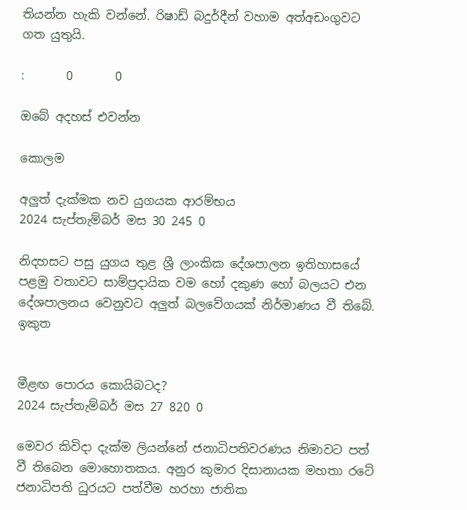තියන්න හැකි වන්නේ. රිෂාඩ් බදුර්දීන් වහාම අත්අඩංගුවට ගත යුතුයි.

:       0       0

ඔබේ අදහස් එවන්න

කොලම

අලුත් දැක්මක නව යුගයක ආරම්භය
2024 සැප්තැම්බර් මස 30 245 0

නිදහසට පසු යුගය තුළ ශ්‍රී ලාංකික දේශපාලන ඉතිහාසයේ පළමු වතාවට සාම්ප්‍රදායික වම හෝ දකුණ හෝ බලයට එන දේශපාලනය වෙනුවට අලුත් බලවේගයක් නිර්මාණය වී තිබේ. ඉකුත


මීළඟ පොරය කොයිබටද?
2024 සැප්තැම්බර් මස 27 820 0

මෙවර කිවිදා දැක්ම ලියන්නේ ජනාධිපතිවරණය නිමාවට පත් වී තිබෙන මොහොතකය. අනුර කුමාර දිසානායක මහතා රටේ ජනාධිපති ධුරයට පත්වීම හරහා ජාතික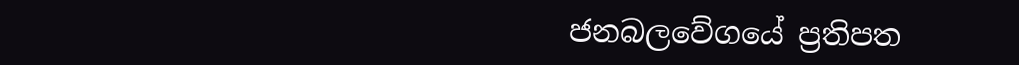ජනබලවේගයේ ප්‍රතිපත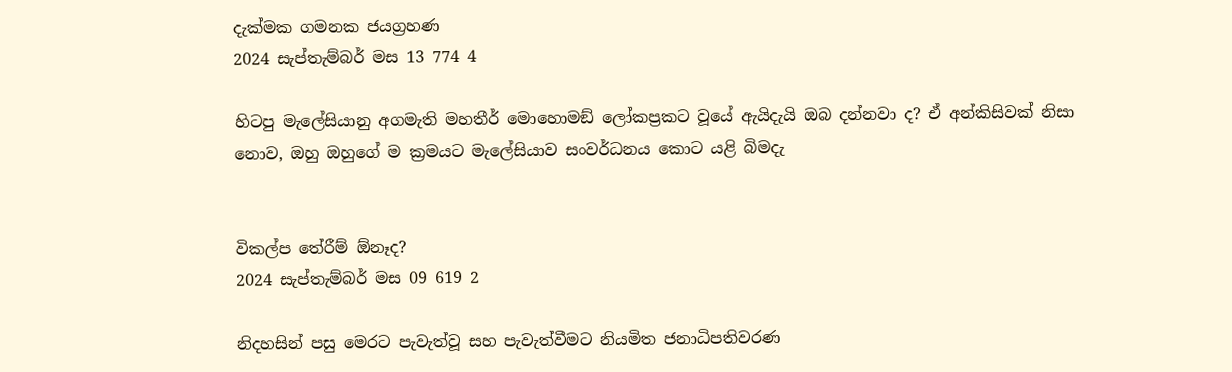දැක්මක ගමනක ජයග්‍රහණ
2024 සැප්තැම්බර් මස 13 774 4

හිටපු මැලේසියානු අගමැති මහතීර් මොහොමඞ් ලෝකප්‍රකට වූයේ ඇයිදැයි ඔබ දන්නවා ද? ඒ අන්කිසිවක් නිසා නොව, ඔහු ඔහුගේ ම ක්‍රමයට මැලේසියාව සංවර්ධනය කොට යළි බිමදැ


විකල්ප තේරීම් ඕනෑද?
2024 සැප්තැම්බර් මස 09 619 2

නිදහසින් පසු මෙරට පැවැත්වූ සහ පැවැත්වීමට නියමිත ජනාධිපතිවරණ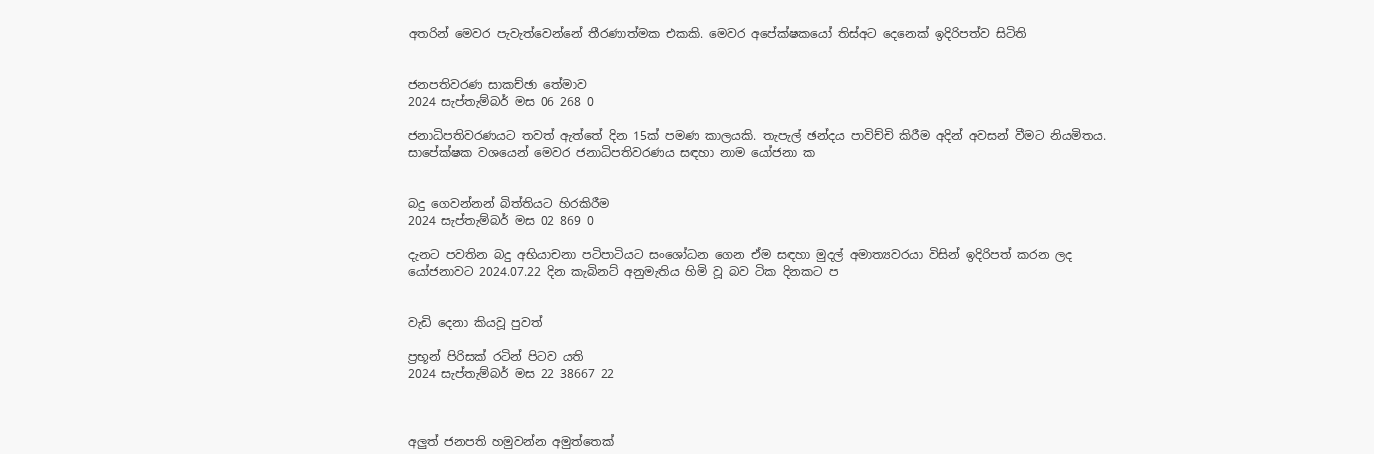අතරින් මෙවර පැවැත්වෙන්නේ තීරණාත්මක එකකි. මෙවර අපේක්ෂකයෝ තිස්අට දෙනෙක් ඉදිරිපත්ව සිටිති


ජනපතිවරණ සාකච්ඡා තේමාව
2024 සැප්තැම්බර් මස 06 268 0

ජනාධිපතිවරණයට තවත් ඇත්තේ දින 15ක් පමණ කාලයකි. තැපැල් ඡන්දය පාවිච්චි කිරීම අදින් අවසන් වීමට නියමිතය. සාපේක්ෂක වශයෙන් මෙවර ජනාධිපතිවරණය සඳහා නාම යෝජනා ක


බදු ගෙවන්නන් බිත්තියට හිරකිරීම
2024 සැප්තැම්බර් මස 02 869 0

දැනට පවතින බදු අභියාචනා පටිපාටියට සංශෝධන ගෙන ඒම සඳහා මුදල් අමාත්‍යවරයා විසින් ඉදිරිපත් කරන ලද යෝජනාවට 2024.07.22 දින කැබිනට් අනුමැතිය හිමි වූ බව ටික දිනකට ප


වැඩි දෙනා කියවූ පුවත්

ප්‍රභූන් පිරිසක් රටින් පිටව යති
2024 සැප්තැම්බර් මස 22 38667 22



අලුත් ජනපති හමුවන්න අමුත්තෙක්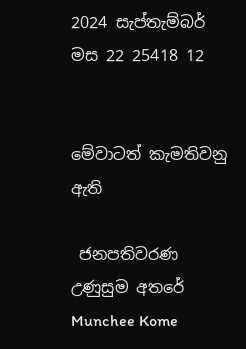2024 සැප්තැම්බර් මස 22 25418 12


මේවාටත් කැමතිවනු ඇති

 ජනපතිවරණ උණුසුම අතරේ Munchee Kome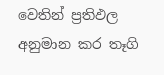වෙතින් ප්‍රතිඵල අනුමාන කර තෑගි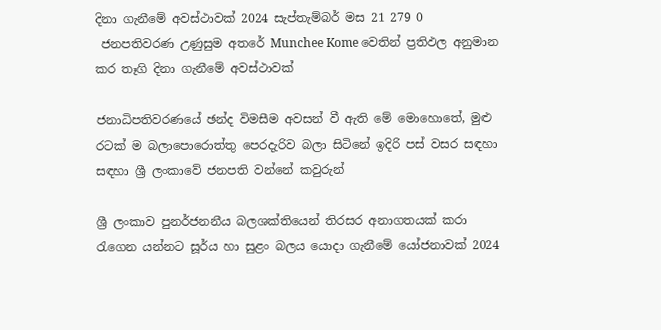දිනා ගැනීමේ අවස්ථාවක් 2024 සැප්තැම්බර් මස 21 279 0
 ජනපතිවරණ උණුසුම අතරේ Munchee Kome වෙතින් ප්‍රතිඵල අනුමාන කර තෑගි දිනා ගැනීමේ අවස්ථාවක්

ජනාධිපතිවරණයේ ඡන්ද විමසීම අවසන් වී ඇති මේ මොහොතේ, මුළු රටක් ම බලාපොරොත්තු පෙරදැරිව බලා සිටිනේ ඉදිරි පස් වසර සඳහා සඳහා ශ්‍රී ලංකාවේ ජනපති වන්නේ කවුරුන්

ශ්‍රී ලංකාව පුනර්ජනනීය බලශක්තියෙන් තිරසර අනාගතයක් කරා රැගෙන යන්නට සූර්ය හා සුළං බලය යොදා ගැනීමේ යෝජනාවක් 2024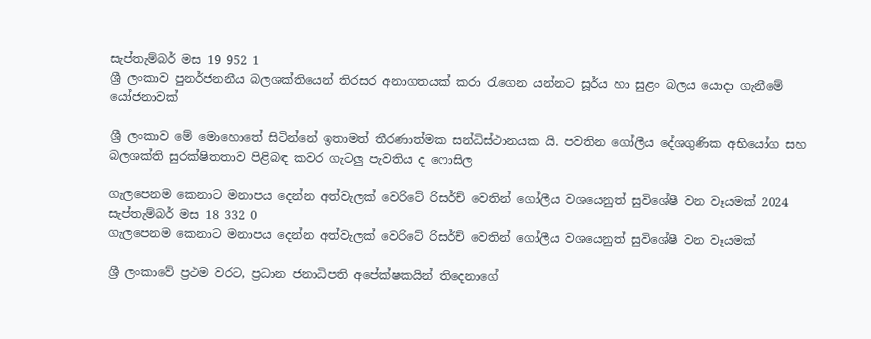සැප්තැම්බර් මස 19 952 1
ශ්‍රී ලංකාව පුනර්ජනනීය බලශක්තියෙන් තිරසර අනාගතයක් කරා රැගෙන යන්නට සූර්ය හා සුළං බලය යොදා ගැනීමේ යෝජනාවක්

ශ්‍රී ලංකාව මේ මොහොතේ සිටින්නේ ඉතාමත් තීරණාත්මක සන්ධිස්ථානයක යි. පවතින ගෝලීය දේශගුණික අභියෝග සහ බලශක්ති සුරක්ෂිතතාව පිළිබඳ කවර ගැටලු පැවතිය ද ෆොසිල

ගැලපෙනම කෙනාට මනාපය දෙන්න අත්වැලක් වෙරිටේ රිසර්ච් වෙතින් ගෝලීය වශයෙනුත් සුවිශේෂී වන වෑයමක් 2024 සැප්තැම්බර් මස 18 332 0
ගැලපෙනම කෙනාට මනාපය දෙන්න අත්වැලක් වෙරිටේ රිසර්ච් වෙතින් ගෝලීය වශයෙනුත් සුවිශේෂී වන වෑයමක්

ශ්‍රී ලංකාවේ ප්‍රථම වරට, ප්‍රධාන ජනාධිපති අපේක්ෂකයින් තිදෙනාගේ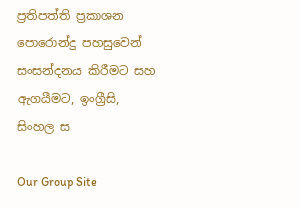ප්‍රතිපත්ති ප්‍රකාශන පොරොන්දු පහසුවෙන් සංසන්දනය කිරීමට සහ ඇගයීමට, ඉංග්‍රීසි, සිංහල ස

Our Group Site